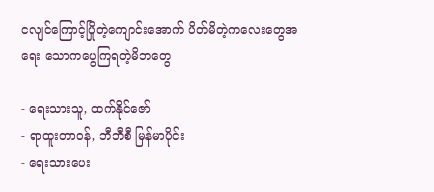ငလျင်ကြောင့်ပြိုတဲ့ကျောင်းအောက် ပိတ်မိတဲ့ကလေးတွေအရေး သောကပွေကြရတဲ့မိဘတွေ

- ရေးသားသူ, ထက်နိုင်ဇော်
- ရာထူးတာဝန်, ဘီဘီစီ မြန်မာပိုင်း
- ရေးသားပေး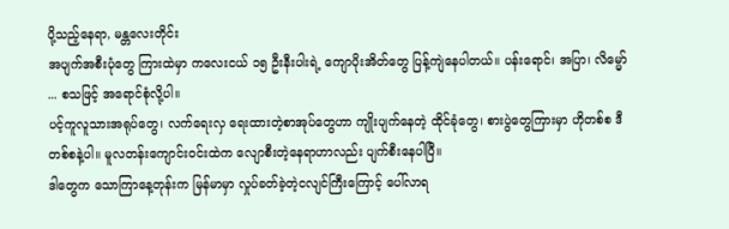ပို့သည့်နေရာ, မန္တလေးတိုင်း
အပျက်အစီးပုံတွေ ကြားထဲမှာ ကလေးငယ် ၁၅ ဦးနီးပါးရဲ့ ကျောပိုးအိတ်တွေ ပြန့်ကျဲနေပါတယ်။ ပန်းရောင်၊ အပြာ၊ လိမ္မော် ... စသဖြင့် အရောင်စုံလို့ပါ။
ပင့်ကူလူသားအရုပ်တွေ၊ လက်ရေးလှ ရေးထားတဲ့စာအုပ်တွေဟာ ကျိုးပျက်နေတဲ့ ထိုင်ခုံတွေ၊ စားပွဲတွေကြားမှာ ဟိုတစ်စ ဒီတစ်စနဲ့ပါ။ မူလတန်းကျောင်းဝင်းထဲက လျောစီးတဲ့နေရာဟာလည်း ပျက်စီးနေပါပြီ။
ဒါတွေက သောကြာနေ့တုန်းက မြန်မာမှာ လှုပ်ခတ်ခဲ့တဲ့ငလျင်ကြီးကြောင့် ပေါ်လာရ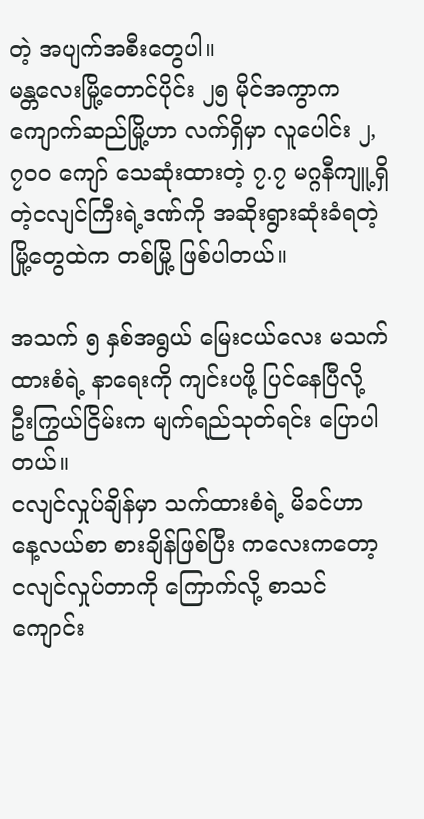တဲ့ အပျက်အစီးတွေပါ။
မန္တလေးမြို့တောင်ပိုင်း ၂၅ မိုင်အကွာက ကျောက်ဆည်မြို့ဟာ လက်ရှိမှာ လူပေါင်း ၂,၇၀၀ ကျော် သေဆုံးထားတဲ့ ၇.၇ မဂ္ဂနီကျူ့ရှိတဲ့ငလျင်ကြီးရဲ့ဒဏ်ကို အဆိုးရွားဆုံးခံရတဲ့မြို့တွေထဲက တစ်မြို့ ဖြစ်ပါတယ်။

အသက် ၅ နှစ်အရွယ် မြေးငယ်လေး မသက်ထားစံရဲ့ နာရေးကို ကျင်းပဖို့ ပြင်နေပြီလို့ ဦးကြွယ်ငြိမ်းက မျက်ရည်သုတ်ရင်း ပြောပါတယ်။
ငလျင်လှုပ်ချိန်မှာ သက်ထားစံရဲ့ မိခင်ဟာ နေ့လယ်စာ စားချိန်ဖြစ်ပြီး ကလေးကတော့ ငလျင်လှုပ်တာကို ကြောက်လို့ စာသင်ကျောင်း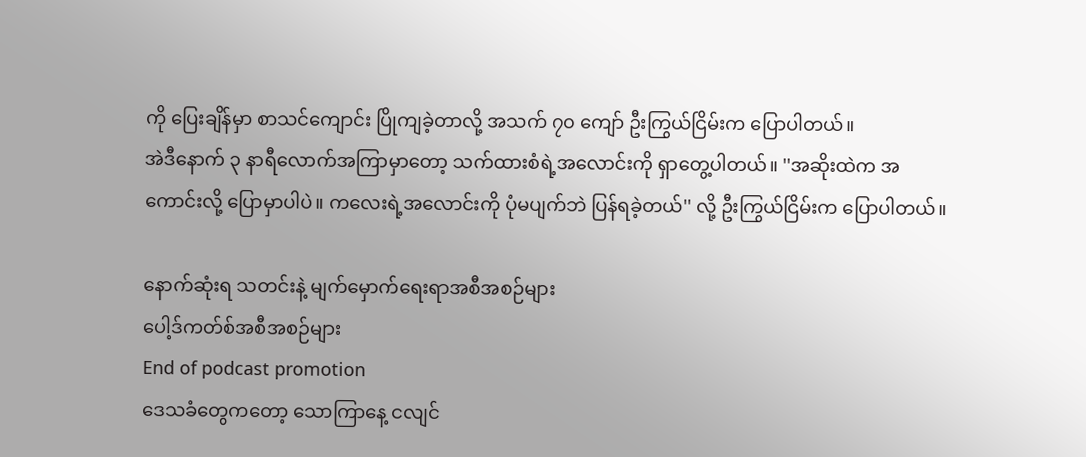ကို ပြေးချိန်မှာ စာသင်ကျောင်း ပြိုကျခဲ့တာလို့ အသက် ၇၀ ကျော် ဦးကြွယ်ငြိမ်းက ပြောပါတယ်။
အဲဒီနောက် ၃ နာရီလောက်အကြာမှာတော့ သက်ထားစံရဲ့အလောင်းကို ရှာတွေ့ပါတယ်။ ''အဆိုးထဲက အကောင်းလို့ ပြောမှာပါပဲ။ ကလေးရဲ့အလောင်းကို ပုံမပျက်ဘဲ ပြန်ရခဲ့တယ်'' လို့ ဦးကြွယ်ငြိမ်းက ပြောပါတယ်။

နောက်ဆုံးရ သတင်းနဲ့ မျက်မှောက်ရေးရာအစီအစဉ်များ
ပေါ့ဒ်ကတ်စ်အစီအစဉ်များ
End of podcast promotion
ဒေသခံတွေကတော့ သောကြာနေ့ ငလျင်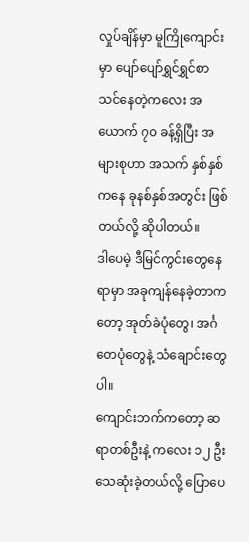လှုပ်ချိန်မှာ မူကြိုကျောင်းမှာ ပျော်ပျော်ရွှင်ရွှင်စာသင်နေတဲ့ကလေး အယောက် ၇၀ ခန့်ရှိပြီး အများစုဟာ အသက် နှစ်နှစ်ကနေ ခုနစ်နှစ်အတွင်း ဖြစ်တယ်လို့ ဆိုပါတယ်။
ဒါပေမဲ့ ဒီမြင်ကွင်းတွေနေရာမှာ အခုကျန်နေခဲ့တာကတော့ အုတ်ခဲပုံတွေ၊ အင်္ဂတေပုံတွေနဲ့ သံချောင်းတွေပါ။
ကျောင်းဘက်ကတော့ ဆရာတစ်ဦးနဲ့ ကလေး ၁၂ ဦး သေဆုံးခဲ့တယ်လို့ ပြောပေ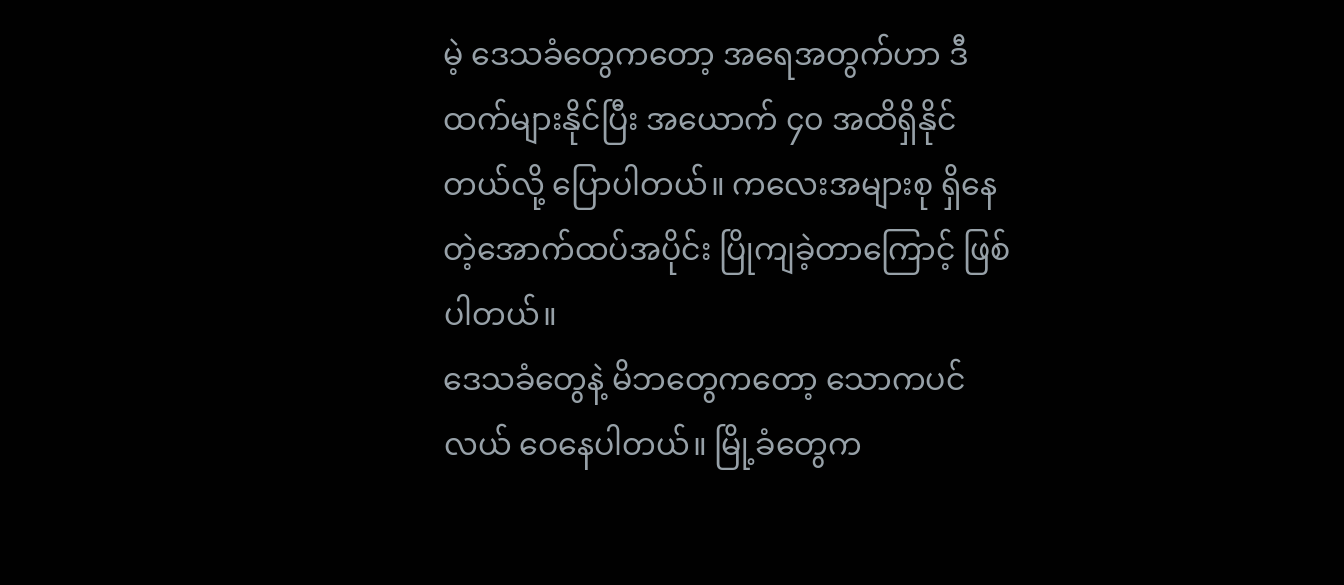မဲ့ ဒေသခံတွေကတော့ အရေအတွက်ဟာ ဒီထက်များနိုင်ပြီး အယောက် ၄၀ အထိရှိနိုင်တယ်လို့ ပြောပါတယ်။ ကလေးအများစု ရှိနေတဲ့အောက်ထပ်အပိုင်း ပြိုကျခဲ့တာကြောင့် ဖြစ်ပါတယ်။
ဒေသခံတွေနဲ့ မိဘတွေကတော့ သောကပင်လယ် ဝေနေပါတယ်။ မြို့ခံတွေက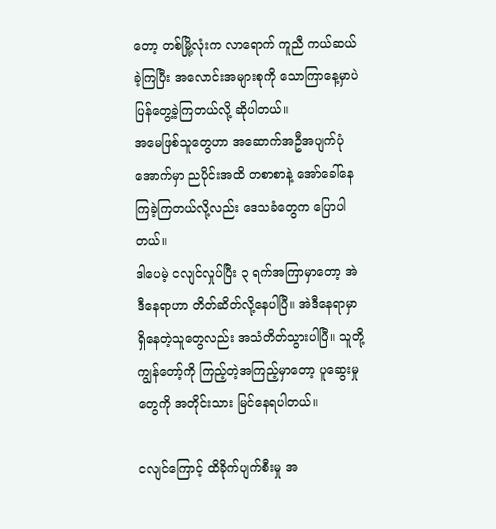တော့ တစ်မြို့လုံးက လာရောက် ကူညီ ကယ်ဆယ်ခဲ့ကြပြီး အလောင်းအများစုကို သောကြာနေ့မှာပဲ ပြန်တွေ့ခဲ့ကြတယ်လို့ ဆိုပါတယ်။
အမေဖြစ်သူတွေဟာ အဆောက်အဦအပျက်ပုံအောက်မှာ ညပိုင်းအထိ တစာစာနဲ့ အော်ခေါ်နေကြခဲ့ကြတယ်လို့လည်း ဒေသခံတွေက ပြောပါတယ်။
ဒါပေမဲ့ ငလျင်လှုပ်ပြီး ၃ ရက်အကြာမှာတော့ အဲဒီနေရာဟာ တိတ်ဆိတ်လို့နေပါပြီ။ အဲဒီနေရာမှာရှိနေတဲ့သူတွေလည်း အသံတိတ်သွားပါပြီ။ သူတို့ ကျွန်တော့်ကို ကြည့်တဲ့အကြည့်မှာတော့ ပူဆွေးမှုတွေကို အတိုင်းသား မြင်နေရပါတယ်။

ငလျင်ကြောင့် ထိခိုက်ပျက်စီးမှု အ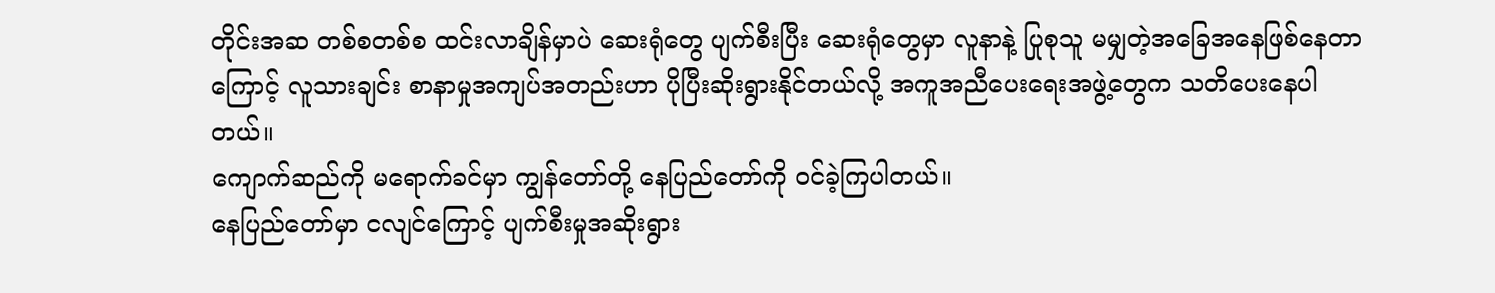တိုင်းအဆ တစ်စတစ်စ ထင်းလာချိန်မှာပဲ ဆေးရုံတွေ ပျက်စီးပြီး ဆေးရုံတွေမှာ လူနာနဲ့ ပြုစုသူ မမျှတဲ့အခြေအနေဖြစ်နေတာကြောင့် လူသားချင်း စာနာမှုအကျပ်အတည်းဟာ ပိုပြီးဆိုးရွားနိုင်တယ်လို့ အကူအညီပေးရေးအဖွဲ့တွေက သတိပေးနေပါတယ်။
ကျောက်ဆည်ကို မရောက်ခင်မှာ ကျွန်တော်တို့ နေပြည်တော်ကို ဝင်ခဲ့ကြပါတယ်။
နေပြည်တော်မှာ ငလျင်ကြောင့် ပျက်စီးမှုအဆိုးရွား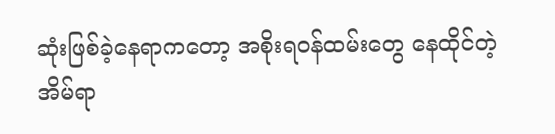ဆုံးဖြစ်ခဲ့နေရာကတော့ အစိုးရဝန်ထမ်းတွေ နေထိုင်တဲ့ အိမ်ရာ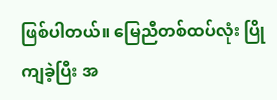ဖြစ်ပါတယ်။ မြေညီတစ်ထပ်လုံး ပြိုကျခဲ့ပြီး အ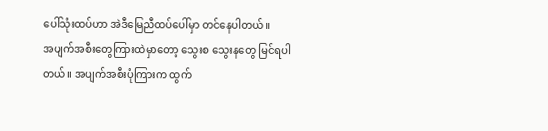ပေါ်သုံးထပ်ဟာ အဲဒီမြေညီထပ်ပေါ်မှာ တင်နေပါတယ်။
အပျက်အစီးတွေကြားထဲမှာတော့ သွေးစ သွေးနတွေ မြင်ရပါတယ်။ အပျက်အစီးပုံကြားက ထွက်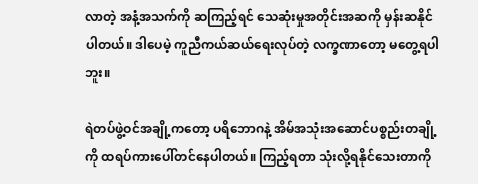လာတဲ့ အနံ့အသက်ကို ဆကြည့်ရင် သေဆုံးမှုအတိုင်းအဆကို မှန်းဆနိုင်ပါတယ်။ ဒါပေမဲ့ ကူညီကယ်ဆယ်ရေးလုပ်တဲ့ လက္ခဏာတော့ မတွေ့ရပါဘူး။

ရဲတပ်ဖွဲ့ဝင်အချို့ကတော့ ပရိဘောဂနဲ့ အိမ်အသုံးအဆောင်ပစ္စည်းတချို့ကို ထရပ်ကားပေါ်တင်နေပါတယ်။ ကြည့်ရတာ သုံးလို့ရနိုင်သေးတာကို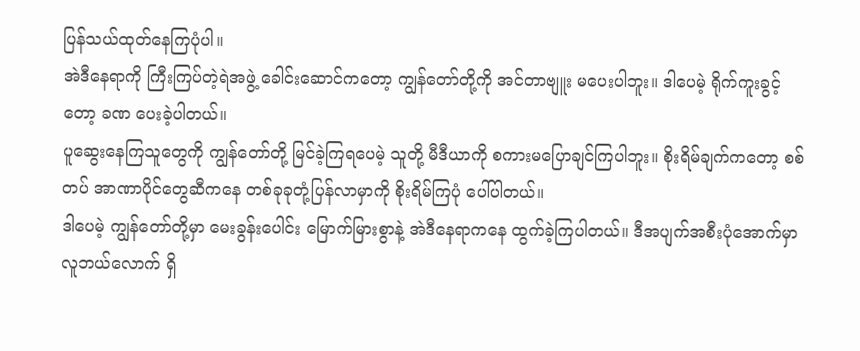ပြန်သယ်ထုတ်နေကြပုံပါ။
အဲဒီနေရာကို ကြီးကြပ်တဲ့ရဲအဖွဲ့ ခေါင်းဆောင်ကတော့ ကျွန်တော်တို့ကို အင်တာဗျူး မပေးပါဘူး။ ဒါပေမဲ့ ရိုက်ကူးခွင့်တော့ ခဏ ပေးခဲ့ပါတယ်။
ပူဆွေးနေကြသူတွေကို ကျွန်တော်တို့ မြင်ခဲ့ကြရပေမဲ့ သူတို့ မီဒီယာကို စကားမပြောချင်ကြပါဘူး။ စိုးရိမ်ချက်ကတော့ စစ်တပ် အာဏာပိုင်တွေဆီကနေ တစ်ခုခုတုံ့ပြန်လာမှာကို စိုးရိမ်ကြပုံ ပေါ်ပါတယ်။
ဒါပေမဲ့ ကျွန်တော်တို့မှာ မေးခွန်းပေါင်း မြောက်မြားစွာနဲ့ အဲဒီနေရာကနေ ထွက်ခဲ့ကြပါတယ်။ ဒီအပျက်အစီးပုံအောက်မှာ လူဘယ်လောက် ရှိ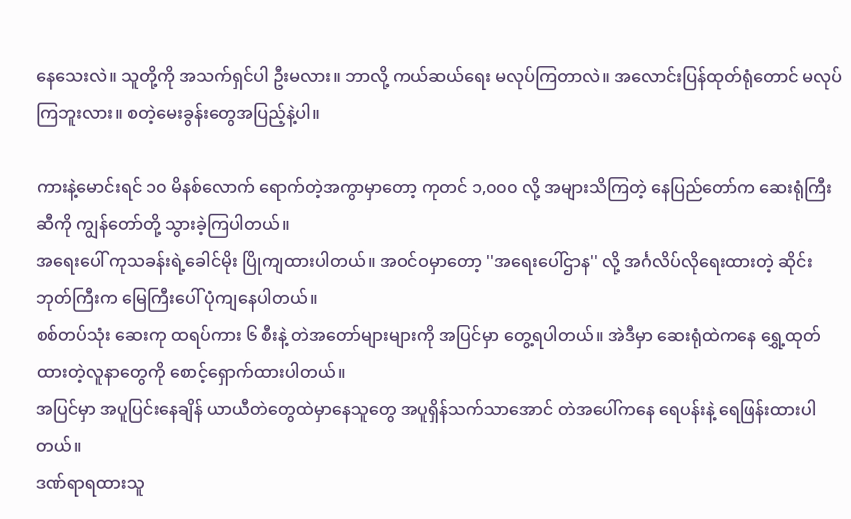နေသေးလဲ။ သူတို့ကို အသက်ရှင်ပါ ဦးမလား။ ဘာလို့ ကယ်ဆယ်ရေး မလုပ်ကြတာလဲ။ အလောင်းပြန်ထုတ်ရုံတောင် မလုပ်ကြဘူးလား။ စတဲ့မေးခွန်းတွေအပြည့်နဲ့ပါ။

ကားနဲ့မောင်းရင် ၁၀ မိနစ်လောက် ရောက်တဲ့အကွာမှာတော့ ကုတင် ၁,၀၀၀ လို့ အများသိကြတဲ့ နေပြည်တော်က ဆေးရုံကြီးဆီကို ကျွန်တော်တို့ သွားခဲ့ကြပါတယ်။
အရေးပေါ် ကုသခန်းရဲ့ခေါင်မိုး ပြိုကျထားပါတယ်။ အဝင်ဝမှာတော့ ''အရေးပေါ်ဌာန'' လို့ အင်္ဂလိပ်လိုရေးထားတဲ့ ဆိုင်းဘုတ်ကြီးက မြေကြီးပေါ် ပုံကျနေပါတယ်။
စစ်တပ်သုံး ဆေးကု ထရပ်ကား ၆ စီးနဲ့ တဲအတော်များများကို အပြင်မှာ တွေ့ရပါတယ်။ အဲဒီမှာ ဆေးရုံထဲကနေ ရွှေ့ထုတ်ထားတဲ့လူနာတွေကို စောင့်ရှောက်ထားပါတယ်။
အပြင်မှာ အပူပြင်းနေချိန် ယာယီတဲတွေထဲမှာနေသူတွေ အပူရှိန်သက်သာအောင် တဲအပေါ်ကနေ ရေပန်းနဲ့ ရေဖြန်းထားပါတယ်။
ဒဏ်ရာရထားသူ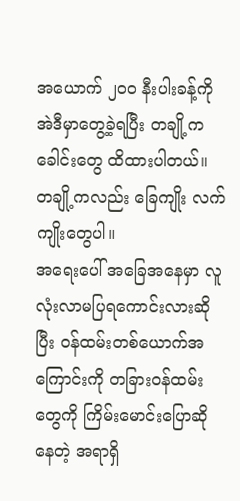အယောက် ၂၀၀ နီးပါးခန့်ကို အဲဒီမှာတွေ့ခဲ့ရပြီး တချို့က ခေါင်းတွေ ထိထားပါတယ်။ တချို့ကလည်း ခြေကျိုး လက်ကျိုးတွေပါ။
အရေးပေါ် အခြေအနေမှာ လူလုံးလာမပြရကောင်းလားဆိုပြီး ဝန်ထမ်းတစ်ယောက်အကြောင်းကို တခြားဝန်ထမ်းတွေကို ကြိမ်းမောင်းပြောဆိုနေတဲ့ အရာရှိ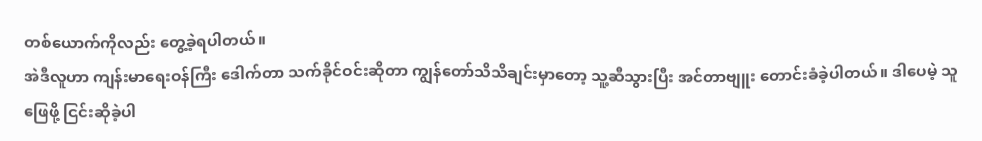တစ်ယောက်ကိုလည်း တွေ့ခဲ့ရပါတယ်။
အဲဒီလူဟာ ကျန်းမာရေးဝန်ကြီး ဒေါက်တာ သက်ခိုင်ဝင်းဆိုတာ ကျွန်တော်သိသိချင်းမှာတော့ သူ့ဆီသွားပြီး အင်တာဗျူး တောင်းခံခဲ့ပါတယ်။ ဒါပေမဲ့ သူ ဖြေဖို့ ငြင်းဆိုခဲ့ပါ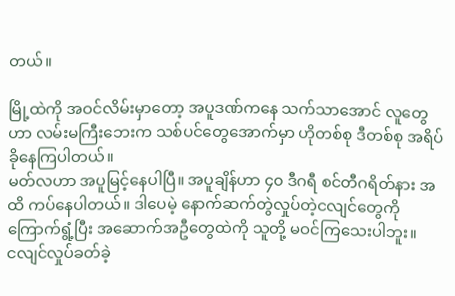တယ်။

မြို့ထဲကို အဝင်လိမ်းမှာတော့ အပူဒဏ်ကနေ သက်သာအောင် လူတွေဟာ လမ်းမကြီးဘေးက သစ်ပင်တွေအောက်မှာ ဟိုတစ်စု ဒီတစ်စု အရိပ်ခိုနေကြပါတယ်။
မတ်လဟာ အပူမြင့်နေပါပြီ။ အပူချိန်ဟာ ၄၀ ဒီဂရီ စင်တီဂရိတ်နား အထိ ကပ်နေပါတယ်။ ဒါပေမဲ့ နောက်ဆက်တွဲလှုပ်တဲ့ငလျင်တွေကို ကြောက်ရွံ့ပြီး အဆောက်အဦတွေထဲကို သူတို့ မဝင်ကြသေးပါဘူး။
ငလျင်လှုပ်ခတ်ခဲ့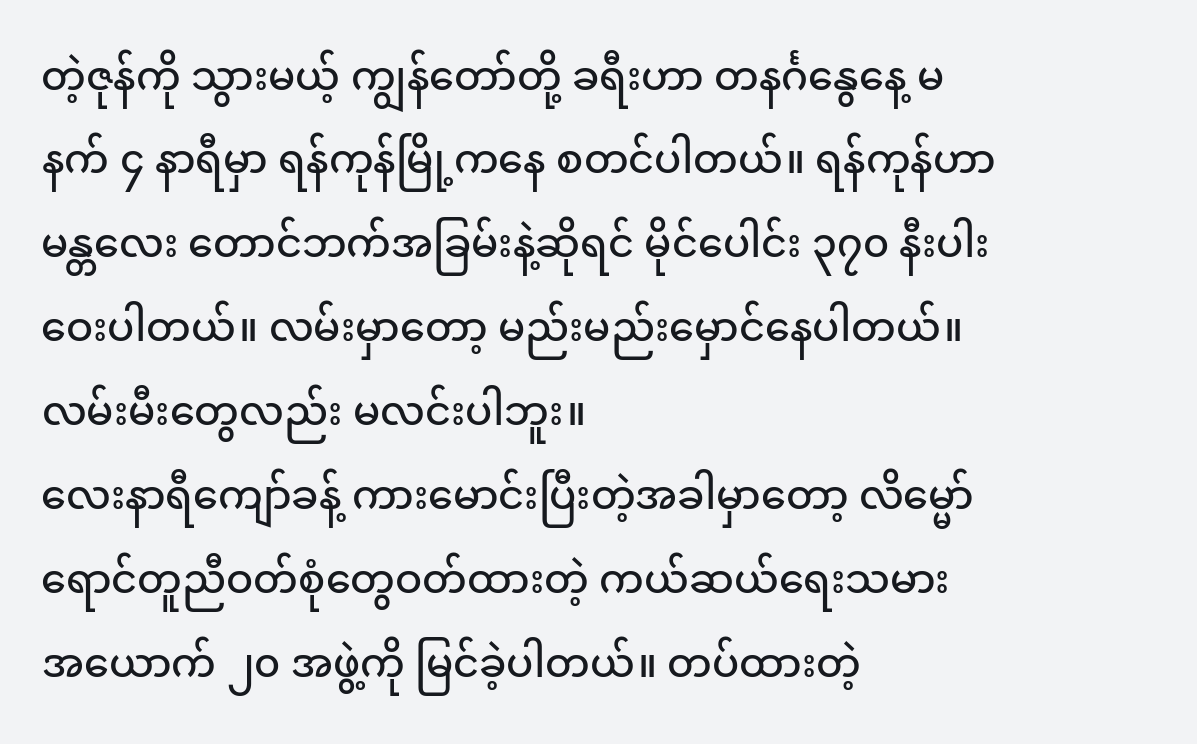တဲ့ဇုန်ကို သွားမယ့် ကျွန်တော်တို့ ခရီးဟာ တနင်္ဂနွေနေ့ မနက် ၄ နာရီမှာ ရန်ကုန်မြို့ကနေ စတင်ပါတယ်။ ရန်ကုန်ဟာ မန္တလေး တောင်ဘက်အခြမ်းနဲ့ဆိုရင် မိုင်ပေါင်း ၃၇၀ နီးပါးဝေးပါတယ်။ လမ်းမှာတော့ မည်းမည်းမှောင်နေပါတယ်။ လမ်းမီးတွေလည်း မလင်းပါဘူး။
လေးနာရီကျော်ခန့် ကားမောင်းပြီးတဲ့အခါမှာတော့ လိမ္မော်ရောင်တူညီဝတ်စုံတွေဝတ်ထားတဲ့ ကယ်ဆယ်ရေးသမား အယောက် ၂၀ အဖွဲ့ကို မြင်ခဲ့ပါတယ်။ တပ်ထားတဲ့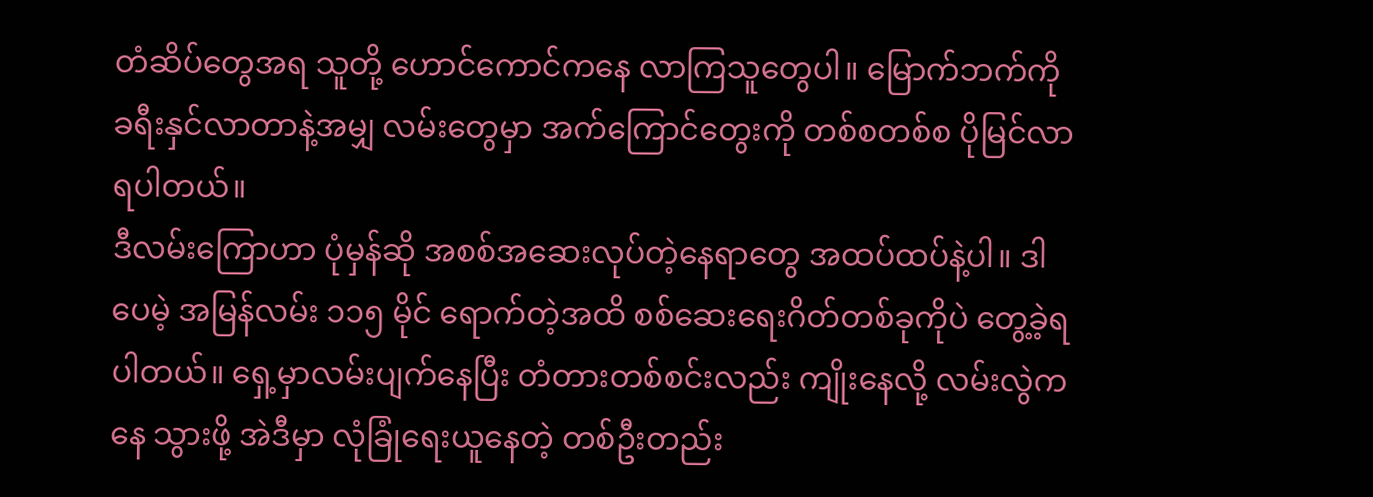တံဆိပ်တွေအရ သူတို့ ဟောင်ကောင်ကနေ လာကြသူတွေပါ။ မြောက်ဘက်ကို ခရီးနှင်လာတာနဲ့အမျှ လမ်းတွေမှာ အက်ကြောင်တွေးကို တစ်စတစ်စ ပိုမြင်လာရပါတယ်။
ဒီလမ်းကြောဟာ ပုံမှန်ဆို အစစ်အဆေးလုပ်တဲ့နေရာတွေ အထပ်ထပ်နဲ့ပါ။ ဒါပေမဲ့ အမြန်လမ်း ၁၁၅ မိုင် ရောက်တဲ့အထိ စစ်ဆေးရေးဂိတ်တစ်ခုကိုပဲ တွေ့ခဲ့ရပါတယ်။ ရှေ့မှာလမ်းပျက်နေပြီး တံတားတစ်စင်းလည်း ကျိုးနေလို့ လမ်းလွဲကနေ သွားဖို့ အဲဒီမှာ လုံခြုံရေးယူနေတဲ့ တစ်ဦးတည်း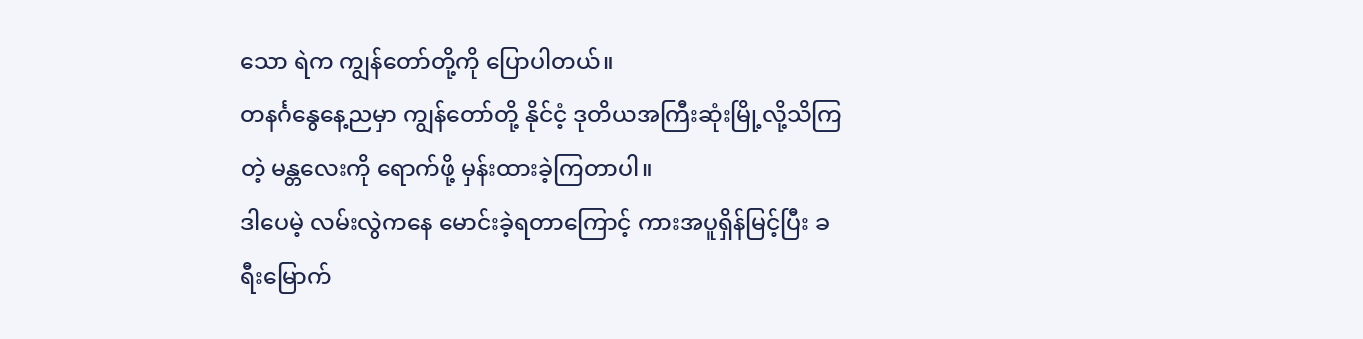သော ရဲက ကျွန်တော်တို့ကို ပြောပါတယ်။
တနင်္ဂနွေနေ့ညမှာ ကျွန်တော်တို့ နိုင်ငံ့ ဒုတိယအကြီးဆုံးမြို့လို့သိကြတဲ့ မန္တလေးကို ရောက်ဖို့ မှန်းထားခဲ့ကြတာပါ။
ဒါပေမဲ့ လမ်းလွဲကနေ မောင်းခဲ့ရတာကြောင့် ကားအပူရှိန်မြင့်ပြီး ခရီးမြောက်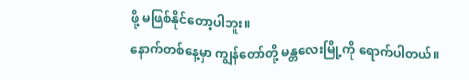ဖို့ မဖြစ်နိုင်တော့ပါဘူး။
နောက်တစ်နေ့မှာ ကျွန်တော်တို့ မန္တလေးမြို့ကို ရောက်ပါတယ်။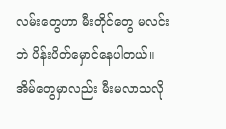လမ်းတွေဟာ မီးတိုင်တွေ မလင်းဘဲ ပိန်းပိတ်မှောင်နေပါတယ်။ အိမ်တွေမှာလည်း မီးမလာသလို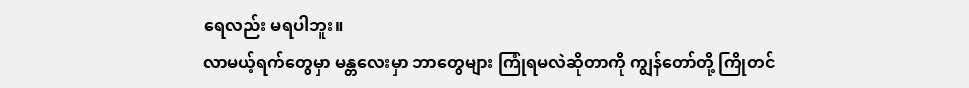ရေလည်း မရပါဘူး။
လာမယ့်ရက်တွေမှာ မန္တလေးမှာ ဘာတွေများ ကြုံရမလဲဆိုတာကို ကျွန်တော်တို့ ကြိုတင်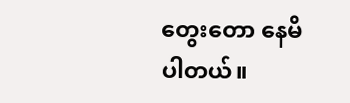တွေးတော နေမိပါတယ်။